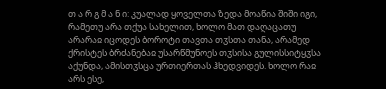თ ა რ გ მ ა ნ ი: კუალად ყოველთა ზედა მოაწია შიში იგი, რამეთუ არა თქუა სახელით, ხოლო მათ დაღაცათუ არარაჲ იცოდეს ბოროტი თავთა თჳსთა თანა, არამედ ქრისტეს ბრძანებაჲ უსარწმუნოეს თჳსისა გულისსიტყჳსა აქუნდა, ამისთჳსცა ურთიერთას ჰხედვიდეს. ხოლო რაჲ არს ესე,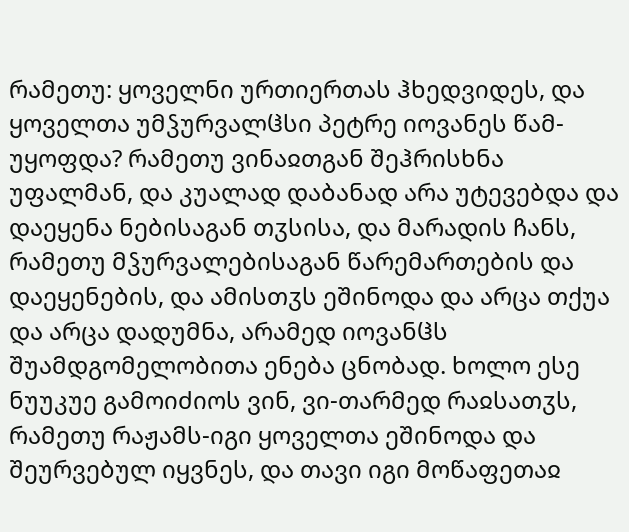რამეთუ: ყოველნი ურთიერთას ჰხედვიდეს, და ყოველთა უმჴურვალჱსი პეტრე იოვანეს წამ-უყოფდა? რამეთუ ვინაჲთგან შეჰრისხნა უფალმან, და კუალად დაბანად არა უტევებდა და დაეყენა ნებისაგან თჳსისა, და მარადის ჩანს, რამეთუ მჴურვალებისაგან წარემართების და დაეყენების, და ამისთჳს ეშინოდა და არცა თქუა და არცა დადუმნა, არამედ იოვანჱს შუამდგომელობითა ენება ცნობად. ხოლო ესე ნუუკუე გამოიძიოს ვინ, ვი-თარმედ რაჲსათჳს, რამეთუ რაჟამს-იგი ყოველთა ეშინოდა და შეურვებულ იყვნეს, და თავი იგი მოწაფეთაჲ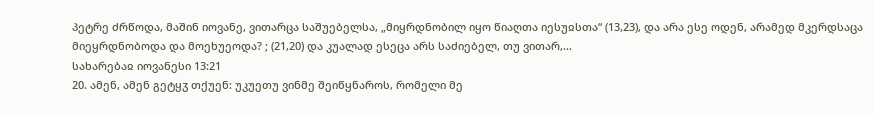პეტრე ძრწოდა, მაშინ იოვანე, ვითარცა საშუებელსა, „მიყრდნობილ იყო წიაღთა იესუჲსთა“ (13,23), და არა ესე ოდენ, არამედ მკერდსაცა მიეყრდნობოდა და მოეხუეოდა? ; (21,20) და კუალად ესეცა არს საძიებელ, თუ ვითარ,...
სახარებაჲ იოვანესი 13:21
20. ამენ, ამენ გეტყჳ თქუენ: უკუეთუ ვინმე შეიწყნაროს, რომელი მე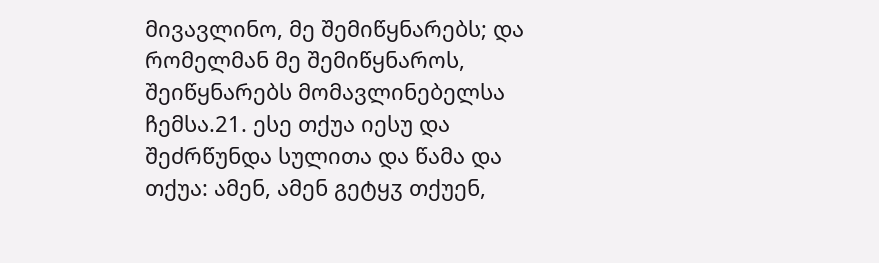მივავლინო, მე შემიწყნარებს; და რომელმან მე შემიწყნაროს, შეიწყნარებს მომავლინებელსა ჩემსა.21. ესე თქუა იესუ და შეძრწუნდა სულითა და წამა და თქუა: ამენ, ამენ გეტყჳ თქუენ,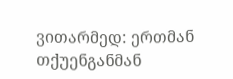ვითარმედ: ერთმან თქუენგანმან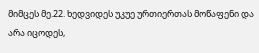მიმცეს მე.22. ხედვიდეს უკუე ურთიერთას მოწაფენი და არა იცოდეს,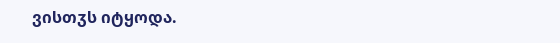ვისთჳს იტყოდა.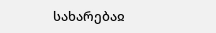სახარებაჲ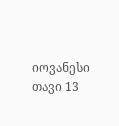იოვანესი თავი 13